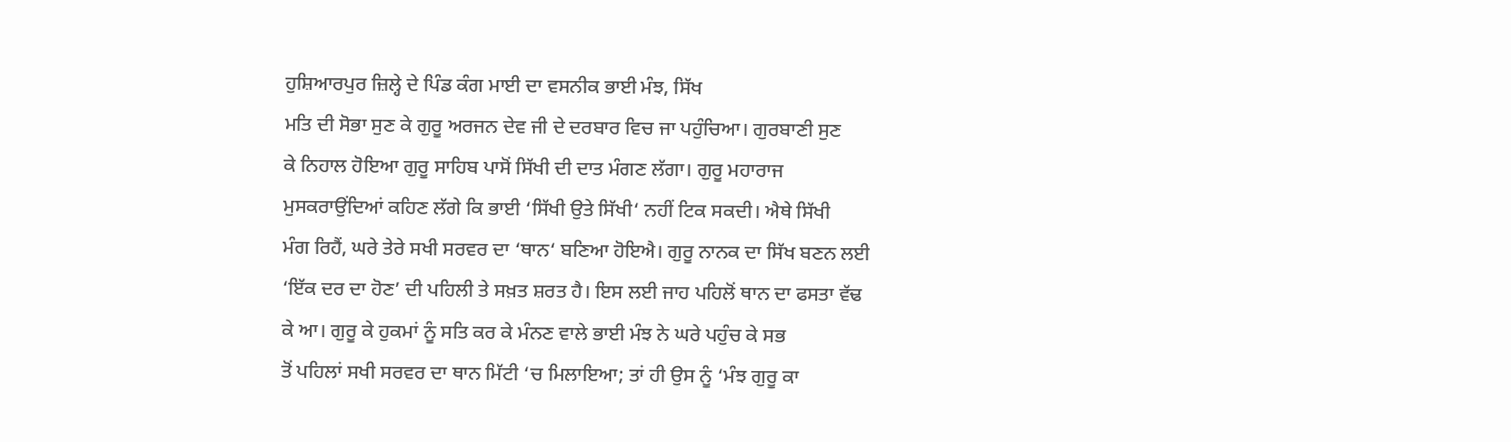ਹੁਸ਼ਿਆਰਪੁਰ ਜ਼ਿਲ੍ਹੇ ਦੇ ਪਿੰਡ ਕੰਗ ਮਾਈ ਦਾ ਵਸਨੀਕ ਭਾਈ ਮੰਝ, ਸਿੱਖ
ਮਤਿ ਦੀ ਸੋਭਾ ਸੁਣ ਕੇ ਗੁਰੂ ਅਰਜਨ ਦੇਵ ਜੀ ਦੇ ਦਰਬਾਰ ਵਿਚ ਜਾ ਪਹੁੰਚਿਆ। ਗੁਰਬਾਣੀ ਸੁਣ
ਕੇ ਨਿਹਾਲ ਹੋਇਆ ਗੁਰੂ ਸਾਹਿਬ ਪਾਸੋਂ ਸਿੱਖੀ ਦੀ ਦਾਤ ਮੰਗਣ ਲੱਗਾ। ਗੁਰੂ ਮਹਾਰਾਜ
ਮੁਸਕਰਾਉਂਦਿਆਂ ਕਹਿਣ ਲੱਗੇ ਕਿ ਭਾਈ ‘ਸਿੱਖੀ ਉਤੇ ਸਿੱਖੀ‘ ਨਹੀਂ ਟਿਕ ਸਕਦੀ। ਐਥੇ ਸਿੱਖੀ
ਮੰਗ ਰਿਹੈਂ, ਘਰੇ ਤੇਰੇ ਸਖੀ ਸਰਵਰ ਦਾ ‘ਥਾਨ‘ ਬਣਿਆ ਹੋਇਐ। ਗੁਰੂ ਨਾਨਕ ਦਾ ਸਿੱਖ ਬਣਨ ਲਈ
‘ਇੱਕ ਦਰ ਦਾ ਹੋਣ’ ਦੀ ਪਹਿਲੀ ਤੇ ਸਖ਼ਤ ਸ਼ਰਤ ਹੈ। ਇਸ ਲਈ ਜਾਹ ਪਹਿਲੋਂ ਥਾਨ ਦਾ ਫਸਤਾ ਵੱਢ
ਕੇ ਆ। ਗੁਰੂ ਕੇ ਹੁਕਮਾਂ ਨੂੰ ਸਤਿ ਕਰ ਕੇ ਮੰਨਣ ਵਾਲੇ ਭਾਈ ਮੰਝ ਨੇ ਘਰੇ ਪਹੁੰਚ ਕੇ ਸਭ
ਤੋਂ ਪਹਿਲਾਂ ਸਖੀ ਸਰਵਰ ਦਾ ਥਾਨ ਮਿੱਟੀ ‘ਚ ਮਿਲਾਇਆ; ਤਾਂ ਹੀ ਉਸ ਨੂੰ ‘ਮੰਝ ਗੁਰੂ ਕਾ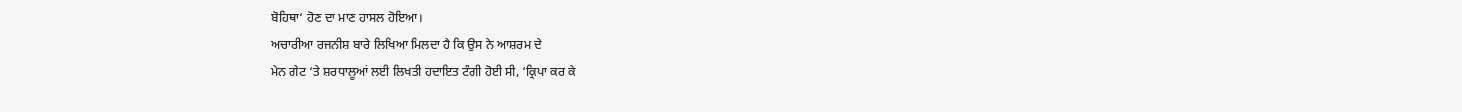ਬੋਹਿਥਾ‘ ਹੋਣ ਦਾ ਮਾਣ ਹਾਸਲ ਹੋਇਆ।
ਅਚਾਰੀਆ ਰਜਨੀਸ਼ ਬਾਰੇ ਲਿਖਿਆ ਮਿਲਦਾ ਹੈ ਕਿ ਉਸ ਨੇ ਆਸ਼ਰਮ ਦੇ
ਮੇਨ ਗੇਟ ‘ਤੇ ਸ਼ਰਧਾਲੂਆਂ ਲਈ ਲਿਖਤੀ ਹਦਾਇਤ ਟੰਗੀ ਹੋਈ ਸੀ, ‘ਕ੍ਰਿਪਾ ਕਰ ਕੇ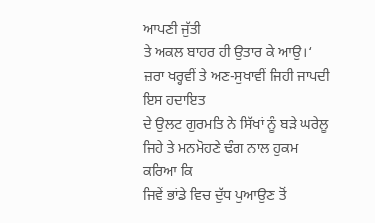ਆਪਣੀ ਜੁੱਤੀ
ਤੇ ਅਕਲ ਬਾਹਰ ਹੀ ਉਤਾਰ ਕੇ ਆਉ।‘ ਜ਼ਰਾ ਖਰ੍ਹਵੀਂ ਤੇ ਅਣ-ਸੁਖਾਵੀਂ ਜਿਹੀ ਜਾਪਦੀ ਇਸ ਹਦਾਇਤ
ਦੇ ਉਲਟ ਗੁਰਮਤਿ ਨੇ ਸਿੱਖਾਂ ਨੂੰ ਬੜੇ ਘਰੇਲੂ ਜਿਹੇ ਤੇ ਮਨਮੋਹਣੇ ਢੰਗ ਨਾਲ ਹੁਕਮ ਕਰਿਆ ਕਿ
ਜਿਵੇਂ ਭਾਂਡੇ ਵਿਚ ਦੁੱਧ ਪੁਆਉਣ ਤੋਂ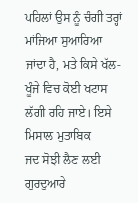ਪਹਿਲਾਂ ਉਸ ਨੂੰ ਚੰਗੀ ਤਰ੍ਹਾਂ ਮਾਂਜਿਆ ਸੁਆਰਿਆ
ਜਾਂਦਾ ਹੈ, ਮਤੇ ਕਿਸੇ ਖੱਲ-ਖੂੰਜੇ ਵਿਚ ਕੋਈ ਖਟਾਸ ਲੱਗੀ ਰਹਿ ਜਾਏ। ਇਸੇ ਮਿਸਾਲ ਮੁਤਾਬਿਕ
ਜਦ ਸੋਝੀ ਲੈਣ ਲਈ ਗੁਰਦੁਆਰੇ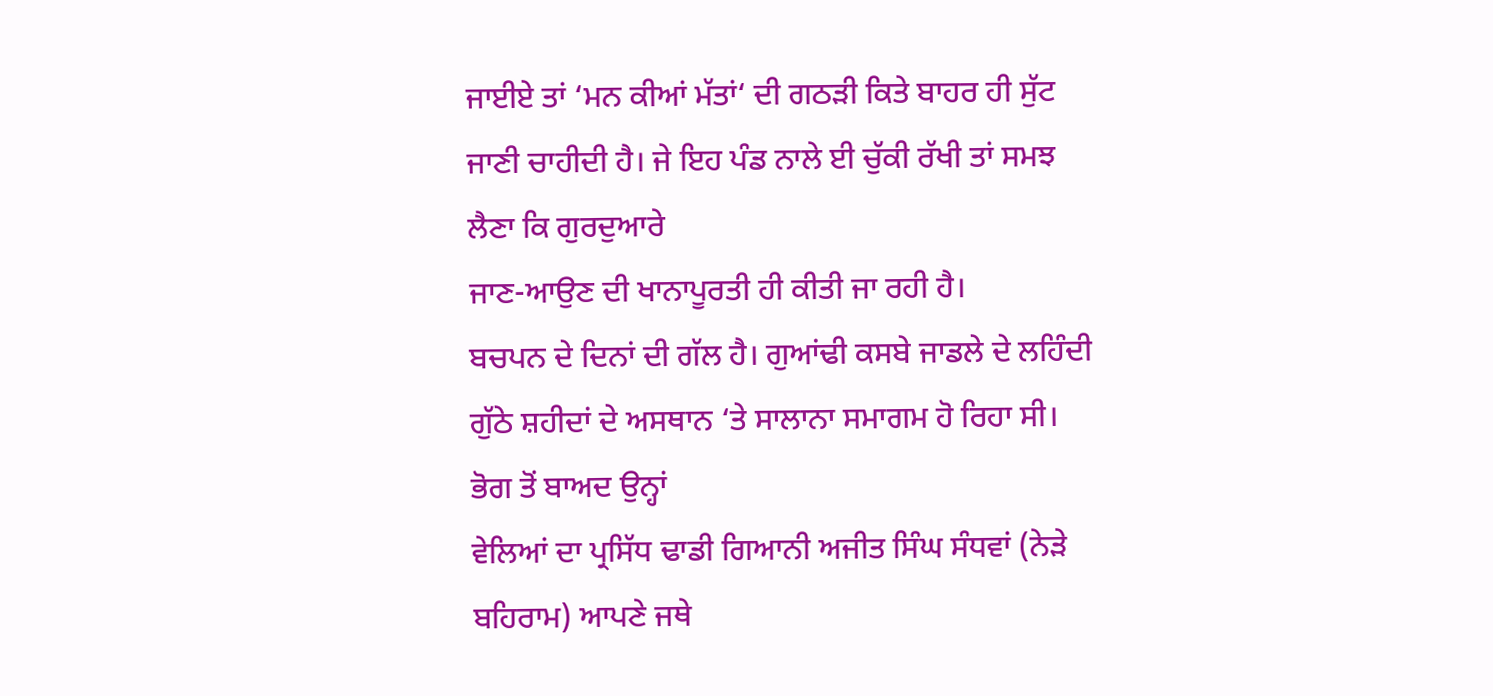ਜਾਈਏ ਤਾਂ ‘ਮਨ ਕੀਆਂ ਮੱਤਾਂ‘ ਦੀ ਗਠੜੀ ਕਿਤੇ ਬਾਹਰ ਹੀ ਸੁੱਟ
ਜਾਣੀ ਚਾਹੀਦੀ ਹੈ। ਜੇ ਇਹ ਪੰਡ ਨਾਲੇ ਈ ਚੁੱਕੀ ਰੱਖੀ ਤਾਂ ਸਮਝ ਲੈਣਾ ਕਿ ਗੁਰਦੁਆਰੇ
ਜਾਣ-ਆਉਣ ਦੀ ਖਾਨਾਪੂਰਤੀ ਹੀ ਕੀਤੀ ਜਾ ਰਹੀ ਹੈ।
ਬਚਪਨ ਦੇ ਦਿਨਾਂ ਦੀ ਗੱਲ ਹੈ। ਗੁਆਂਢੀ ਕਸਬੇ ਜਾਡਲੇ ਦੇ ਲਹਿੰਦੀ
ਗੁੱਠੇ ਸ਼ਹੀਦਾਂ ਦੇ ਅਸਥਾਨ ‘ਤੇ ਸਾਲਾਨਾ ਸਮਾਗਮ ਹੋ ਰਿਹਾ ਸੀ। ਭੋਗ ਤੋਂ ਬਾਅਦ ਉਨ੍ਹਾਂ
ਵੇਲਿਆਂ ਦਾ ਪ੍ਰਸਿੱਧ ਢਾਡੀ ਗਿਆਨੀ ਅਜੀਤ ਸਿੰਘ ਸੰਧਵਾਂ (ਨੇੜੇ ਬਹਿਰਾਮ) ਆਪਣੇ ਜਥੇ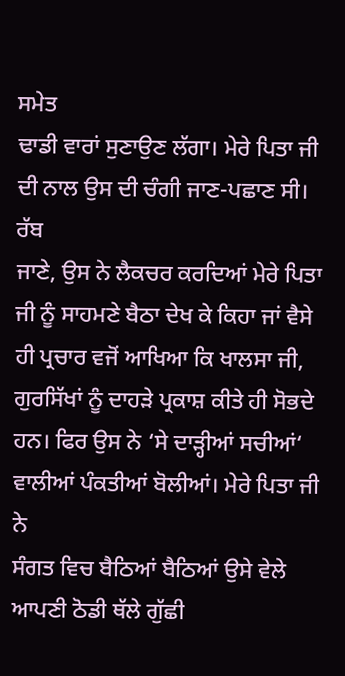ਸਮੇਤ
ਢਾਡੀ ਵਾਰਾਂ ਸੁਣਾਉਣ ਲੱਗਾ। ਮੇਰੇ ਪਿਤਾ ਜੀ ਦੀ ਨਾਲ ਉਸ ਦੀ ਚੰਗੀ ਜਾਣ-ਪਛਾਣ ਸੀ। ਰੱਬ
ਜਾਣੇ, ਉਸ ਨੇ ਲੈਕਚਰ ਕਰਦਿਆਂ ਮੇਰੇ ਪਿਤਾ ਜੀ ਨੂੰ ਸਾਹਮਣੇ ਬੈਠਾ ਦੇਖ ਕੇ ਕਿਹਾ ਜਾਂ ਵੈਸੇ
ਹੀ ਪ੍ਰਚਾਰ ਵਜੋਂ ਆਖਿਆ ਕਿ ਖਾਲਸਾ ਜੀ, ਗੁਰਸਿੱਖਾਂ ਨੂੰ ਦਾਹੜੇ ਪ੍ਰਕਾਸ਼ ਕੀਤੇ ਹੀ ਸੋਭਦੇ
ਹਨ। ਫਿਰ ਉਸ ਨੇ ‘ਸੇ ਦਾੜ੍ਹੀਆਂ ਸਚੀਆਂ‘ ਵਾਲੀਆਂ ਪੰਕਤੀਆਂ ਬੋਲੀਆਂ। ਮੇਰੇ ਪਿਤਾ ਜੀ ਨੇ
ਸੰਗਤ ਵਿਚ ਬੈਠਿਆਂ ਬੈਠਿਆਂ ਉਸੇ ਵੇਲੇ ਆਪਣੀ ਠੋਡੀ ਥੱਲੇ ਗੁੱਛੀ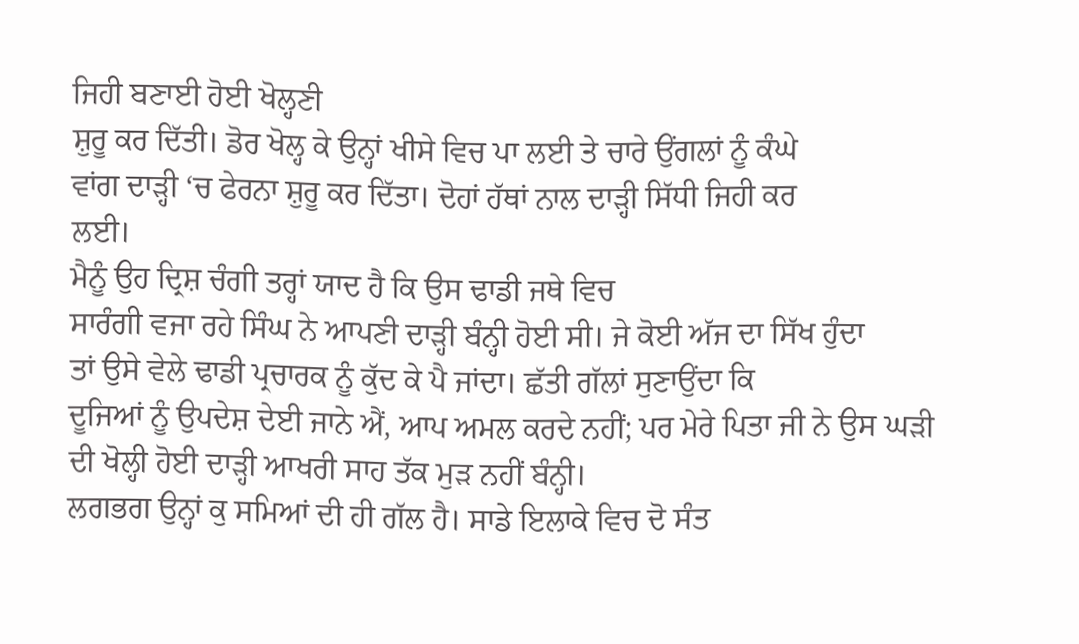ਜਿਹੀ ਬਣਾਈ ਹੋਈ ਖੋਲ੍ਹਣੀ
ਸ਼ੁਰੂ ਕਰ ਦਿੱਤੀ। ਡੋਰ ਖੋਲ੍ਹ ਕੇ ਉਨ੍ਹਾਂ ਖੀਸੇ ਵਿਚ ਪਾ ਲਈ ਤੇ ਚਾਰੇ ਉਂਗਲਾਂ ਨੂੰ ਕੰਘੇ
ਵਾਂਗ ਦਾੜ੍ਹੀ ‘ਚ ਫੇਰਨਾ ਸ਼ੁਰੂ ਕਰ ਦਿੱਤਾ। ਦੋਹਾਂ ਹੱਥਾਂ ਨਾਲ ਦਾੜ੍ਹੀ ਸਿੱਧੀ ਜਿਹੀ ਕਰ
ਲਈ।
ਮੈਨੂੰ ਉਹ ਦ੍ਰਿਸ਼ ਚੰਗੀ ਤਰ੍ਹਾਂ ਯਾਦ ਹੈ ਕਿ ਉਸ ਢਾਡੀ ਜਥੇ ਵਿਚ
ਸਾਰੰਗੀ ਵਜਾ ਰਹੇ ਸਿੰਘ ਨੇ ਆਪਣੀ ਦਾੜ੍ਹੀ ਬੰਨ੍ਹੀ ਹੋਈ ਸੀ। ਜੇ ਕੋਈ ਅੱਜ ਦਾ ਸਿੱਖ ਹੁੰਦਾ
ਤਾਂ ਉਸੇ ਵੇਲੇ ਢਾਡੀ ਪ੍ਰਚਾਰਕ ਨੂੰ ਕੁੱਦ ਕੇ ਪੈ ਜਾਂਦਾ। ਛੱਤੀ ਗੱਲਾਂ ਸੁਣਾਉਂਦਾ ਕਿ
ਦੂਜਿਆਂ ਨੂੰ ਉਪਦੇਸ਼ ਦੇਈ ਜਾਨੇ ਐਂ, ਆਪ ਅਮਲ ਕਰਦੇ ਨਹੀਂ; ਪਰ ਮੇਰੇ ਪਿਤਾ ਜੀ ਨੇ ਉਸ ਘੜੀ
ਦੀ ਖੋਲ੍ਹੀ ਹੋਈ ਦਾੜ੍ਹੀ ਆਖਰੀ ਸਾਹ ਤੱਕ ਮੁੜ ਨਹੀਂ ਬੰਨ੍ਹੀ।
ਲਗਭਗ ਉਨ੍ਹਾਂ ਕੁ ਸਮਿਆਂ ਦੀ ਹੀ ਗੱਲ ਹੈ। ਸਾਡੇ ਇਲਾਕੇ ਵਿਚ ਦੋ ਸੰਤ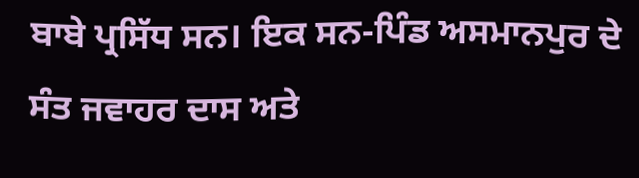ਬਾਬੇ ਪ੍ਰਸਿੱਧ ਸਨ। ਇਕ ਸਨ-ਪਿੰਡ ਅਸਮਾਨਪੁਰ ਦੇ ਸੰਤ ਜਵਾਹਰ ਦਾਸ ਅਤੇ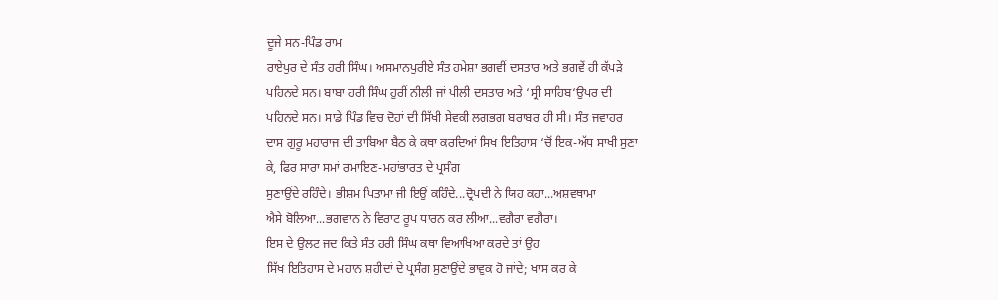ਦੂਜੇ ਸਨ-ਪਿੰਡ ਰਾਮ
ਰਾਏਪੁਰ ਦੇ ਸੰਤ ਹਰੀ ਸਿੰਘ। ਅਸਮਾਨਪੁਰੀਏ ਸੰਤ ਹਮੇਸ਼ਾ ਭਗਵੀਂ ਦਸਤਾਰ ਅਤੇ ਭਗਵੇਂ ਹੀ ਕੱਪੜੇ
ਪਹਿਨਦੇ ਸਨ। ਬਾਬਾ ਹਰੀ ਸਿੰਘ ਹੁਰੀਂ ਨੀਲੀ ਜਾਂ ਪੀਲੀ ਦਸਤਾਰ ਅਤੇ ‘ਸ੍ਰੀ ਸਾਹਿਬ‘ਉਪਰ ਦੀ
ਪਹਿਨਦੇ ਸਨ। ਸਾਡੇ ਪਿੰਡ ਵਿਚ ਦੋਹਾਂ ਦੀ ਸਿੱਖੀ ਸੇਵਕੀ ਲਗਭਗ ਬਰਾਬਰ ਹੀ ਸੀ। ਸੰਤ ਜਵਾਹਰ
ਦਾਸ ਗੁਰੂ ਮਹਾਰਾਜ ਦੀ ਤਾਬਿਆ ਬੈਠ ਕੇ ਕਥਾ ਕਰਦਿਆਂ ਸਿਖ ਇਤਿਹਾਸ ‘ਚੋਂ ਇਕ-ਅੱਧ ਸਾਖੀ ਸੁਣਾ
ਕੇ, ਫਿਰ ਸਾਰਾ ਸਮਾਂ ਰਮਾਇਣ-ਮਹਾਂਭਾਰਤ ਦੇ ਪ੍ਰਸੰਗ
ਸੁਣਾਉਂਦੇ ਰਹਿੰਦੇ। ਭੀਸ਼ਮ ਪਿਤਾਮਾ ਜੀ ਇਉਂ ਕਹਿੰਦੇ...ਦ੍ਰੋਪਦੀ ਨੇ ਯਿਹ ਕਹਾ...ਅਸ਼ਵਥਾਮਾ
ਐਸੇ ਬੋਲਿਆ...ਭਗਵਾਨ ਨੇ ਵਿਰਾਟ ਰੂਪ ਧਾਰਨ ਕਰ ਲੀਆ...ਵਗੈਰਾ ਵਗੈਰਾ।
ਇਸ ਦੇ ਉਲਟ ਜਦ ਕਿਤੇ ਸੰਤ ਹਰੀ ਸਿੰਘ ਕਥਾ ਵਿਆਖਿਆ ਕਰਦੇ ਤਾਂ ਉਹ
ਸਿੱਖ ਇਤਿਹਾਸ ਦੇ ਮਹਾਨ ਸ਼ਹੀਦਾਂ ਦੇ ਪ੍ਰਸੰਗ ਸੁਣਾਉਂਦੇ ਭਾਵੁਕ ਹੋ ਜਾਂਦੇ; ਖਾਸ ਕਰ ਕੇ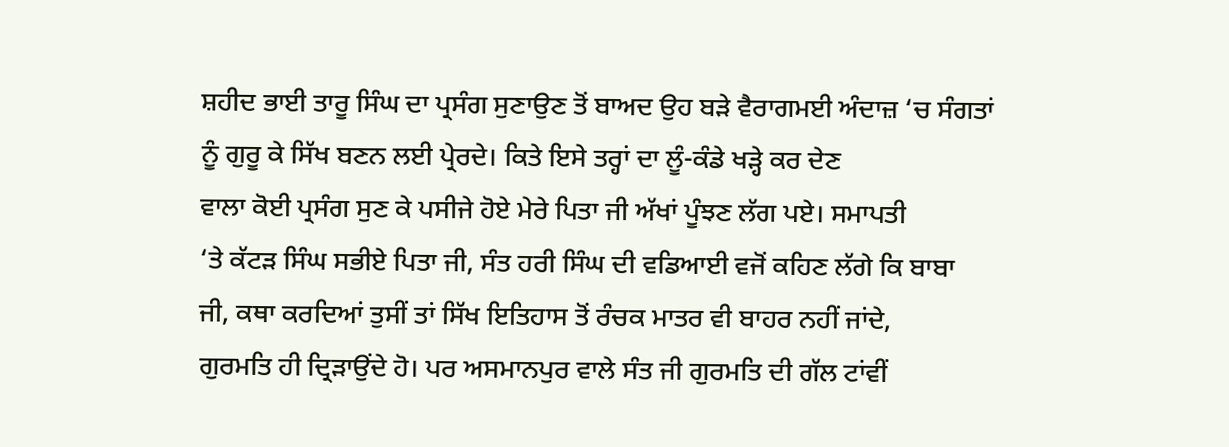ਸ਼ਹੀਦ ਭਾਈ ਤਾਰੂ ਸਿੰਘ ਦਾ ਪ੍ਰਸੰਗ ਸੁਣਾਉਣ ਤੋਂ ਬਾਅਦ ਉਹ ਬੜੇ ਵੈਰਾਗਮਈ ਅੰਦਾਜ਼ ‘ਚ ਸੰਗਤਾਂ
ਨੂੰ ਗੁਰੂ ਕੇ ਸਿੱਖ ਬਣਨ ਲਈ ਪ੍ਰੇਰਦੇ। ਕਿਤੇ ਇਸੇ ਤਰ੍ਹਾਂ ਦਾ ਲੂੰ-ਕੰਡੇ ਖੜ੍ਹੇ ਕਰ ਦੇਣ
ਵਾਲਾ ਕੋਈ ਪ੍ਰਸੰਗ ਸੁਣ ਕੇ ਪਸੀਜੇ ਹੋਏ ਮੇਰੇ ਪਿਤਾ ਜੀ ਅੱਖਾਂ ਪੂੰਝਣ ਲੱਗ ਪਏ। ਸਮਾਪਤੀ
‘ਤੇ ਕੱਟੜ ਸਿੰਘ ਸਭੀਏ ਪਿਤਾ ਜੀ, ਸੰਤ ਹਰੀ ਸਿੰਘ ਦੀ ਵਡਿਆਈ ਵਜੋਂ ਕਹਿਣ ਲੱਗੇ ਕਿ ਬਾਬਾ
ਜੀ, ਕਥਾ ਕਰਦਿਆਂ ਤੁਸੀਂ ਤਾਂ ਸਿੱਖ ਇਤਿਹਾਸ ਤੋਂ ਰੰਚਕ ਮਾਤਰ ਵੀ ਬਾਹਰ ਨਹੀਂ ਜਾਂਦੇ,
ਗੁਰਮਤਿ ਹੀ ਦ੍ਰਿੜਾਉਂਦੇ ਹੋ। ਪਰ ਅਸਮਾਨਪੁਰ ਵਾਲੇ ਸੰਤ ਜੀ ਗੁਰਮਤਿ ਦੀ ਗੱਲ ਟਾਂਵੀਂ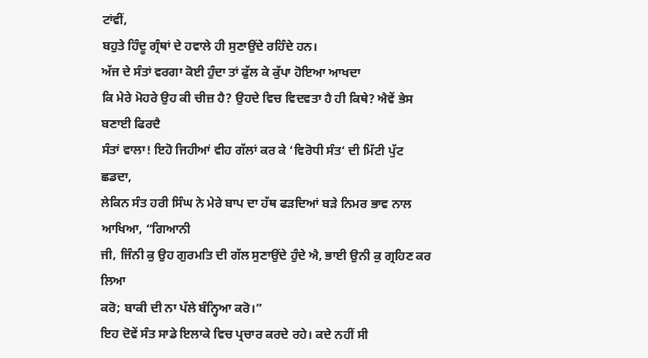ਟਾਂਵੀਂ,
ਬਹੁਤੇ ਹਿੰਦੂ ਗ੍ਰੰਥਾਂ ਦੇ ਹਵਾਲੇ ਹੀ ਸੁਣਾਉਂਦੇ ਰਹਿੰਦੇ ਹਨ।
ਅੱਜ ਦੇ ਸੰਤਾਂ ਵਰਗਾ ਕੋਈ ਹੁੰਦਾ ਤਾਂ ਫੁੱਲ ਕੇ ਕੁੱਪਾ ਹੋਇਆ ਆਖਦਾ
ਕਿ ਮੇਰੇ ਮੋਹਰੇ ਉਹ ਕੀ ਚੀਜ਼ ਹੈ? ਉਹਦੇ ਵਿਚ ਵਿਦਵਤਾ ਹੈ ਹੀ ਕਿਥੇ? ਐਵੇਂ ਭੇਸ ਬਣਾਈ ਫਿਰਦੈ
ਸੰਤਾਂ ਵਾਲਾ! ਇਹੋ ਜਿਹੀਆਂ ਵੀਹ ਗੱਲਾਂ ਕਰ ਕੇ ‘ਵਿਰੋਧੀ ਸੰਤ‘ ਦੀ ਮਿੱਟੀ ਪੁੱਟ ਛਡਦਾ,
ਲੇਕਿਨ ਸੰਤ ਹਰੀ ਸਿੰਘ ਨੇ ਮੇਰੇ ਬਾਪ ਦਾ ਹੱਥ ਫੜਦਿਆਂ ਬੜੇ ਨਿਮਰ ਭਾਵ ਨਾਲ ਆਖਿਆ, “ਗਿਆਨੀ
ਜੀ, ਜਿੰਨੀ ਕੁ ਉਹ ਗੁਰਮਤਿ ਦੀ ਗੱਲ ਸੁਣਾਉਂਦੇ ਹੁੰਦੇ ਐ, ਭਾਈ ਉਨੀ ਕੁ ਗ੍ਰਹਿਣ ਕਰ ਲਿਆ
ਕਰੋ; ਬਾਕੀ ਦੀ ਨਾ ਪੱਲੇ ਬੰਨ੍ਹਿਆ ਕਰੋ।”
ਇਹ ਦੋਵੇਂ ਸੰਤ ਸਾਡੇ ਇਲਾਕੇ ਵਿਚ ਪ੍ਰਚਾਰ ਕਰਦੇ ਰਹੇ। ਕਦੇ ਨਹੀਂ ਸੀ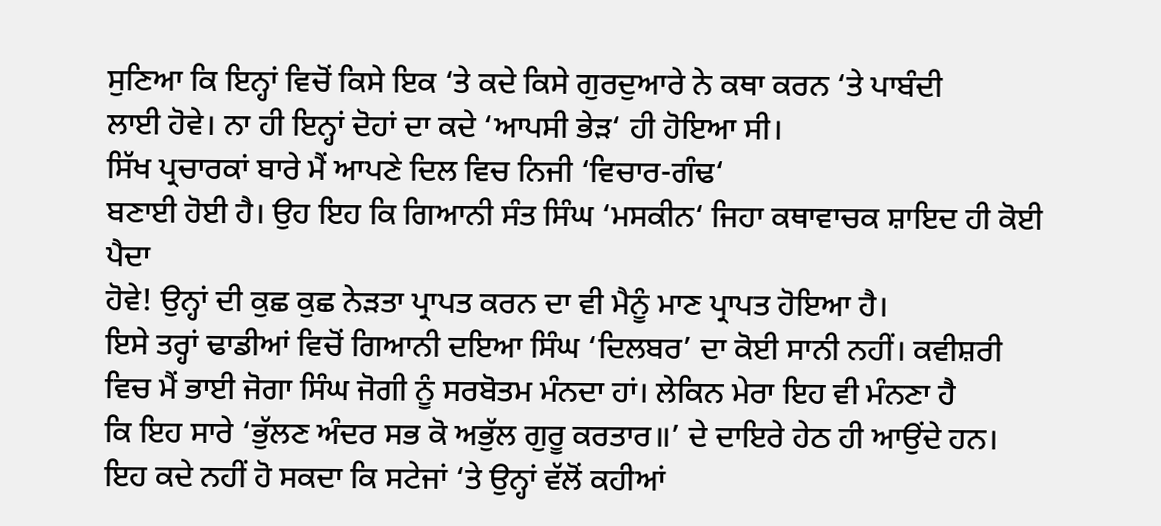ਸੁਣਿਆ ਕਿ ਇਨ੍ਹਾਂ ਵਿਚੋਂ ਕਿਸੇ ਇਕ ‘ਤੇ ਕਦੇ ਕਿਸੇ ਗੁਰਦੁਆਰੇ ਨੇ ਕਥਾ ਕਰਨ ‘ਤੇ ਪਾਬੰਦੀ
ਲਾਈ ਹੋਵੇ। ਨਾ ਹੀ ਇਨ੍ਹਾਂ ਦੋਹਾਂ ਦਾ ਕਦੇ ‘ਆਪਸੀ ਭੇੜ‘ ਹੀ ਹੋਇਆ ਸੀ।
ਸਿੱਖ ਪ੍ਰਚਾਰਕਾਂ ਬਾਰੇ ਮੈਂ ਆਪਣੇ ਦਿਲ ਵਿਚ ਨਿਜੀ ‘ਵਿਚਾਰ-ਗੰਢ‘
ਬਣਾਈ ਹੋਈ ਹੈ। ਉਹ ਇਹ ਕਿ ਗਿਆਨੀ ਸੰਤ ਸਿੰਘ ‘ਮਸਕੀਨ‘ ਜਿਹਾ ਕਥਾਵਾਚਕ ਸ਼ਾਇਦ ਹੀ ਕੋਈ ਪੈਦਾ
ਹੋਵੇ! ਉਨ੍ਹਾਂ ਦੀ ਕੁਛ ਕੁਛ ਨੇੜਤਾ ਪ੍ਰਾਪਤ ਕਰਨ ਦਾ ਵੀ ਮੈਨੂੰ ਮਾਣ ਪ੍ਰਾਪਤ ਹੋਇਆ ਹੈ।
ਇਸੇ ਤਰ੍ਹਾਂ ਢਾਡੀਆਂ ਵਿਚੋਂ ਗਿਆਨੀ ਦਇਆ ਸਿੰਘ ‘ਦਿਲਬਰ’ ਦਾ ਕੋਈ ਸਾਨੀ ਨਹੀਂ। ਕਵੀਸ਼ਰੀ
ਵਿਚ ਮੈਂ ਭਾਈ ਜੋਗਾ ਸਿੰਘ ਜੋਗੀ ਨੂੰ ਸਰਬੋਤਮ ਮੰਨਦਾ ਹਾਂ। ਲੇਕਿਨ ਮੇਰਾ ਇਹ ਵੀ ਮੰਨਣਾ ਹੈ
ਕਿ ਇਹ ਸਾਰੇ ‘ਭੁੱਲਣ ਅੰਦਰ ਸਭ ਕੋ ਅਭੁੱਲ ਗੁਰੂ ਕਰਤਾਰ॥’ ਦੇ ਦਾਇਰੇ ਹੇਠ ਹੀ ਆਉਂਦੇ ਹਨ।
ਇਹ ਕਦੇ ਨਹੀਂ ਹੋ ਸਕਦਾ ਕਿ ਸਟੇਜਾਂ ‘ਤੇ ਉਨ੍ਹਾਂ ਵੱਲੋਂ ਕਹੀਆਂ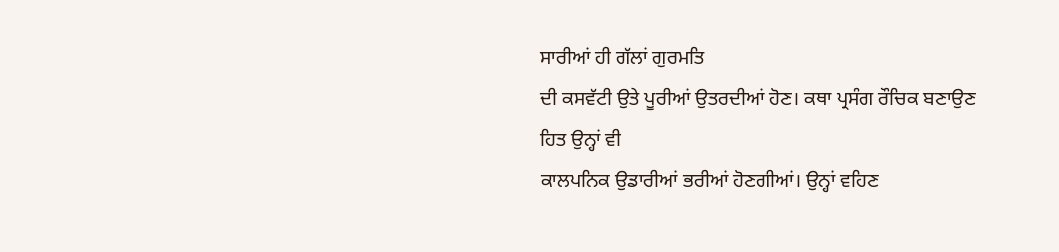ਸਾਰੀਆਂ ਹੀ ਗੱਲਾਂ ਗੁਰਮਤਿ
ਦੀ ਕਸਵੱਟੀ ਉਤੇ ਪੂਰੀਆਂ ਉਤਰਦੀਆਂ ਹੋਣ। ਕਥਾ ਪ੍ਰਸੰਗ ਰੌਚਿਕ ਬਣਾਉਣ ਹਿਤ ਉਨ੍ਹਾਂ ਵੀ
ਕਾਲਪਨਿਕ ਉਡਾਰੀਆਂ ਭਰੀਆਂ ਹੋਣਗੀਆਂ। ਉਨ੍ਹਾਂ ਵਹਿਣ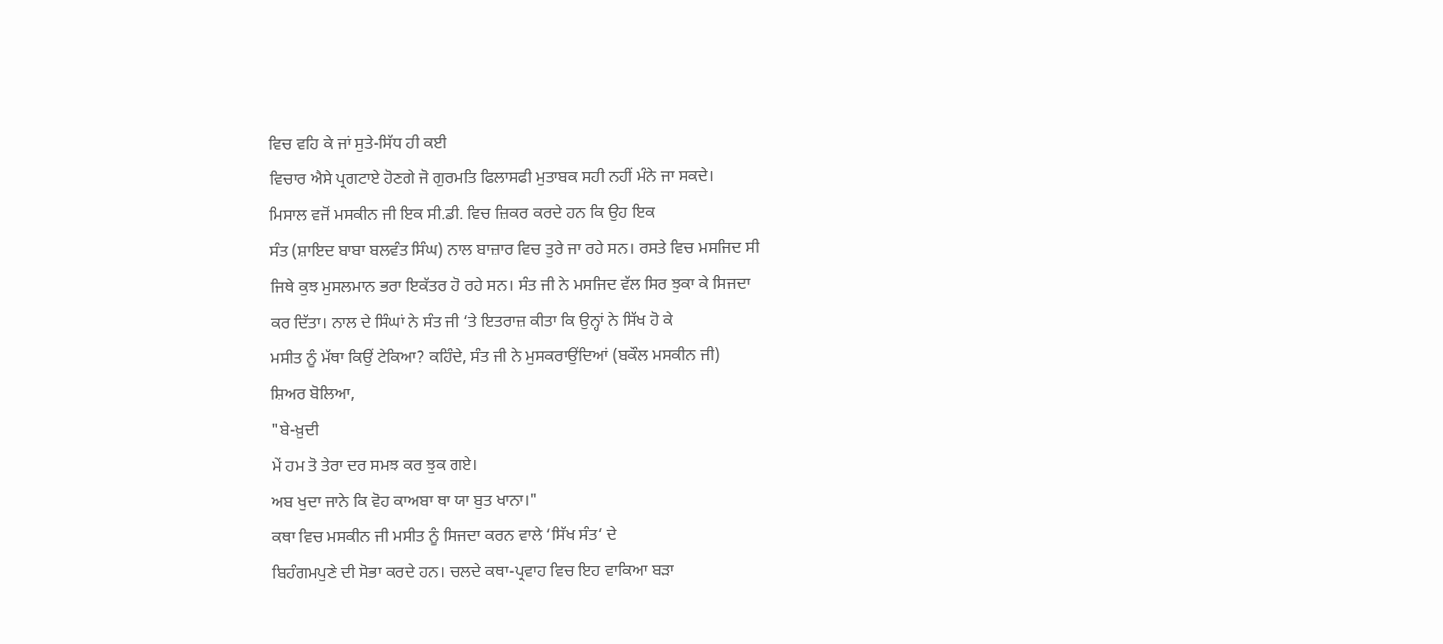ਵਿਚ ਵਹਿ ਕੇ ਜਾਂ ਸੁਤੇ-ਸਿੱਧ ਹੀ ਕਈ
ਵਿਚਾਰ ਐਸੇ ਪ੍ਰਗਟਾਏ ਹੋਣਗੇ ਜੋ ਗੁਰਮਤਿ ਫਿਲਾਸਫੀ ਮੁਤਾਬਕ ਸਹੀ ਨਹੀਂ ਮੰਨੇ ਜਾ ਸਕਦੇ।
ਮਿਸਾਲ ਵਜੋਂ ਮਸਕੀਨ ਜੀ ਇਕ ਸੀ.ਡੀ. ਵਿਚ ਜ਼ਿਕਰ ਕਰਦੇ ਹਨ ਕਿ ਉਹ ਇਕ
ਸੰਤ (ਸ਼ਾਇਦ ਬਾਬਾ ਬਲਵੰਤ ਸਿੰਘ) ਨਾਲ ਬਾਜ਼ਾਰ ਵਿਚ ਤੁਰੇ ਜਾ ਰਹੇ ਸਨ। ਰਸਤੇ ਵਿਚ ਮਸਜਿਦ ਸੀ
ਜਿਥੇ ਕੁਝ ਮੁਸਲਮਾਨ ਭਰਾ ਇਕੱਤਰ ਹੋ ਰਹੇ ਸਨ। ਸੰਤ ਜੀ ਨੇ ਮਸਜਿਦ ਵੱਲ ਸਿਰ ਝੁਕਾ ਕੇ ਸਿਜਦਾ
ਕਰ ਦਿੱਤਾ। ਨਾਲ ਦੇ ਸਿੰਘਾਂ ਨੇ ਸੰਤ ਜੀ ‘ਤੇ ਇਤਰਾਜ਼ ਕੀਤਾ ਕਿ ਉਨ੍ਹਾਂ ਨੇ ਸਿੱਖ ਹੋ ਕੇ
ਮਸੀਤ ਨੂੰ ਮੱਥਾ ਕਿਉਂ ਟੇਕਿਆ? ਕਹਿੰਦੇ, ਸੰਤ ਜੀ ਨੇ ਮੁਸਕਰਾਉਂਦਿਆਂ (ਬਕੌਲ ਮਸਕੀਨ ਜੀ)
ਸ਼ਿਅਰ ਬੋਲਿਆ,
"ਬੇ-ਖ਼ੁਦੀ
ਮੇਂ ਹਮ ਤੋ ਤੇਰਾ ਦਰ ਸਮਝ ਕਰ ਝੁਕ ਗਏ।
ਅਬ ਖੁਦਾ ਜਾਨੇ ਕਿ ਵੋਹ ਕਾਅਬਾ ਥਾ ਯਾ ਬੁਤ ਖਾਨਾ।"
ਕਥਾ ਵਿਚ ਮਸਕੀਨ ਜੀ ਮਸੀਤ ਨੂੰ ਸਿਜਦਾ ਕਰਨ ਵਾਲੇ ‘ਸਿੱਖ ਸੰਤ‘ ਦੇ
ਬਿਹੰਗਮਪੁਣੇ ਦੀ ਸੋਭਾ ਕਰਦੇ ਹਨ। ਚਲਦੇ ਕਥਾ-ਪ੍ਰਵਾਹ ਵਿਚ ਇਹ ਵਾਕਿਆ ਬੜਾ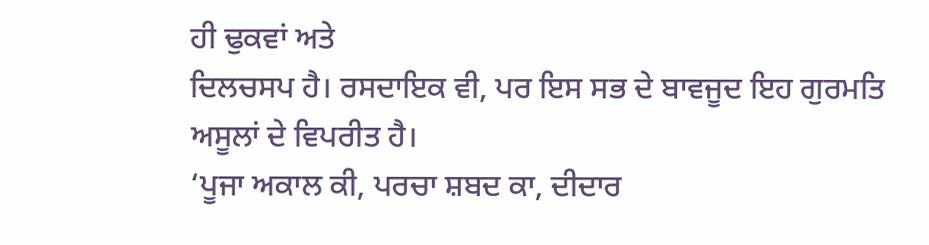ਹੀ ਢੁਕਵਾਂ ਅਤੇ
ਦਿਲਚਸਪ ਹੈ। ਰਸਦਾਇਕ ਵੀ, ਪਰ ਇਸ ਸਭ ਦੇ ਬਾਵਜੂਦ ਇਹ ਗੁਰਮਤਿ ਅਸੂਲਾਂ ਦੇ ਵਿਪਰੀਤ ਹੈ।
‘ਪੂਜਾ ਅਕਾਲ ਕੀ, ਪਰਚਾ ਸ਼ਬਦ ਕਾ, ਦੀਦਾਰ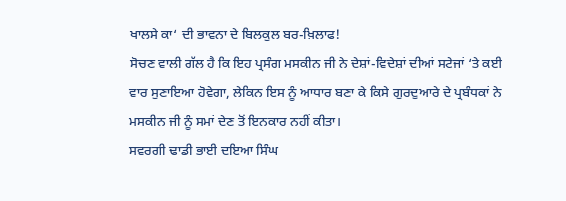ਖਾਲਸੇ ਕਾ‘ ਦੀ ਭਾਵਨਾ ਦੇ ਬਿਲਕੁਲ ਬਰ-ਖ਼ਿਲਾਫ!
ਸੋਚਣ ਵਾਲੀ ਗੱਲ ਹੈ ਕਿ ਇਹ ਪ੍ਰਸੰਗ ਮਸਕੀਨ ਜੀ ਨੇ ਦੇਸ਼ਾਂ-ਵਿਦੇਸ਼ਾਂ ਦੀਆਂ ਸਟੇਜਾਂ ‘ਤੇ ਕਈ
ਵਾਰ ਸੁਣਾਇਆ ਹੋਵੇਗਾ, ਲੇਕਿਨ ਇਸ ਨੂੰ ਆਧਾਰ ਬਣਾ ਕੇ ਕਿਸੇ ਗੁਰਦੁਆਰੇ ਦੇ ਪ੍ਰਬੰਧਕਾਂ ਨੇ
ਮਸਕੀਨ ਜੀ ਨੂੰ ਸਮਾਂ ਦੇਣ ਤੋਂ ਇਨਕਾਰ ਨਹੀਂ ਕੀਤਾ।
ਸਵਰਗੀ ਢਾਡੀ ਭਾਈ ਦਇਆ ਸਿੰਘ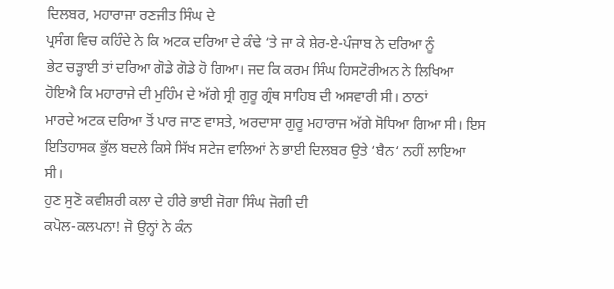ਦਿਲਬਰ, ਮਹਾਰਾਜਾ ਰਣਜੀਤ ਸਿੰਘ ਦੇ
ਪ੍ਰਸੰਗ ਵਿਚ ਕਹਿੰਦੇ ਨੇ ਕਿ ਅਟਕ ਦਰਿਆ ਦੇ ਕੰਢੇ ‘ਤੇ ਜਾ ਕੇ ਸ਼ੇਰ-ਏ-ਪੰਜਾਬ ਨੇ ਦਰਿਆ ਨੂੰ
ਭੇਟ ਚੜ੍ਹਾਈ ਤਾਂ ਦਰਿਆ ਗੋਡੇ ਗੋਡੇ ਹੋ ਗਿਆ। ਜਦ ਕਿ ਕਰਮ ਸਿੰਘ ਹਿਸਟੋਰੀਅਨ ਨੇ ਲਿਖਿਆ
ਹੋਇਐ ਕਿ ਮਹਾਰਾਜੇ ਦੀ ਮੁਹਿੰਮ ਦੇ ਅੱਗੇ ਸ੍ਰੀ ਗੁਰੂ ਗ੍ਰੰਥ ਸਾਹਿਬ ਦੀ ਅਸਵਾਰੀ ਸੀ। ਠਾਠਾਂ
ਮਾਰਦੇ ਅਟਕ ਦਰਿਆ ਤੋਂ ਪਾਰ ਜਾਣ ਵਾਸਤੇ, ਅਰਦਾਸਾ ਗੁਰੂ ਮਹਾਰਾਜ ਅੱਗੇ ਸੋਧਿਆ ਗਿਆ ਸੀ। ਇਸ
ਇਤਿਹਾਸਕ ਭੁੱਲ ਬਦਲੇ ਕਿਸੇ ਸਿੱਖ ਸਟੇਜ ਵਾਲਿਆਂ ਨੇ ਭਾਈ ਦਿਲਬਰ ਉਤੇ ‘ਬੈਨ‘ ਨਹੀਂ ਲਾਇਆ
ਸੀ।
ਹੁਣ ਸੁਣੋ ਕਵੀਸ਼ਰੀ ਕਲਾ ਦੇ ਹੀਰੇ ਭਾਈ ਜੋਗਾ ਸਿੰਘ ਜੋਗੀ ਦੀ
ਕਪੋਲ-ਕਲਪਨਾ! ਜੋ ਉਨ੍ਹਾਂ ਨੇ ਕੰਨ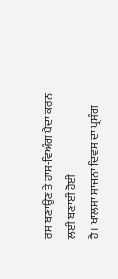ਰਸ ਬਣਾਉਣ ਤੇ ਹਾਸ-ਵਿਅੰਗ ਪੈਦਾ ਕਰਨ ਲਈ ਬਣਾਈ ਹੋਈ
ਹੈ। ਖਾਲਸਾ ਸਾਜਨਾ ਦਿਵਸ ਦਾ ਪ੍ਰਸੰਗ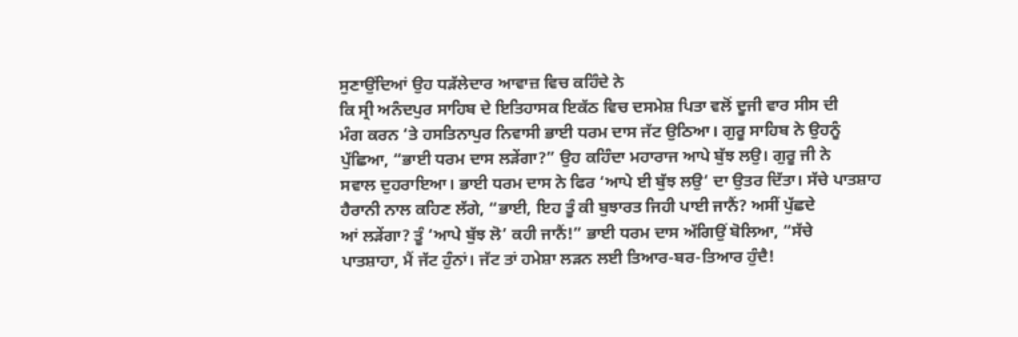ਸੁਣਾਉਂਦਿਆਂ ਉਹ ਧੜੱਲੇਦਾਰ ਆਵਾਜ਼ ਵਿਚ ਕਹਿੰਦੇ ਨੇ
ਕਿ ਸ੍ਰੀ ਅਨੰਦਪੁਰ ਸਾਹਿਬ ਦੇ ਇਤਿਹਾਸਕ ਇਕੱਠ ਵਿਚ ਦਸਮੇਸ਼ ਪਿਤਾ ਵਲੋਂ ਦੂਜੀ ਵਾਰ ਸੀਸ ਦੀ
ਮੰਗ ਕਰਨ ‘ਤੇ ਹਸਤਿਨਾਪੁਰ ਨਿਵਾਸੀ ਭਾਈ ਧਰਮ ਦਾਸ ਜੱਟ ਉਠਿਆ। ਗੁਰੂ ਸਾਹਿਬ ਨੇ ਉਹਨੂੰ
ਪੁੱਛਿਆ, “ਭਾਈ ਧਰਮ ਦਾਸ ਲੜੇਂਗਾ?” ਉਹ ਕਹਿੰਦਾ ਮਹਾਰਾਜ ਆਪੇ ਬੁੱਝ ਲਉ। ਗੁਰੂ ਜੀ ਨੇ
ਸਵਾਲ ਦੁਹਰਾਇਆ। ਭਾਈ ਧਰਮ ਦਾਸ ਨੇ ਫਿਰ ‘ਆਪੇ ਈ ਬੁੱਝ ਲਉ‘ ਦਾ ਉਤਰ ਦਿੱਤਾ। ਸੱਚੇ ਪਾਤਸ਼ਾਹ
ਹੈਰਾਨੀ ਨਾਲ ਕਹਿਣ ਲੱਗੇ, “ਭਾਈ, ਇਹ ਤੂੰ ਕੀ ਬੁਝਾਰਤ ਜਿਹੀ ਪਾਈ ਜਾਨੈਂ? ਅਸੀਂ ਪੁੱਛਦੇ
ਆਂ ਲੜੇਂਗਾ? ਤੂੰ ‘ਆਪੇ ਬੁੱਝ ਲੋ’ ਕਹੀ ਜਾਨੈਂ!” ਭਾਈ ਧਰਮ ਦਾਸ ਅੱਗਿਉਂ ਬੋਲਿਆ, “ਸੱਚੇ
ਪਾਤਸ਼ਾਹਾ, ਮੈਂ ਜੱਟ ਹੁੰਨਾਂ। ਜੱਟ ਤਾਂ ਹਮੇਸ਼ਾ ਲੜਨ ਲਈ ਤਿਆਰ-ਬਰ-ਤਿਆਰ ਹੁੰਦੈ!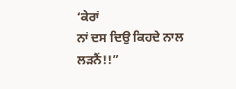‘ਕੇਰਾਂ
ਨਾਂ ਦਸ ਦਿਉ ਕਿਹਦੇ ਨਾਲ ਲੜਨੈਂ!!”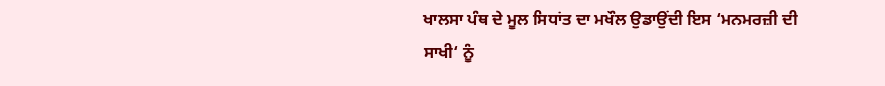ਖਾਲਸਾ ਪੰਥ ਦੇ ਮੂਲ ਸਿਧਾਂਤ ਦਾ ਮਖੌਲ ਉਡਾਉਂਦੀ ਇਸ ‘ਮਨਮਰਜ਼ੀ ਦੀ
ਸਾਖੀ‘ ਨੂੰ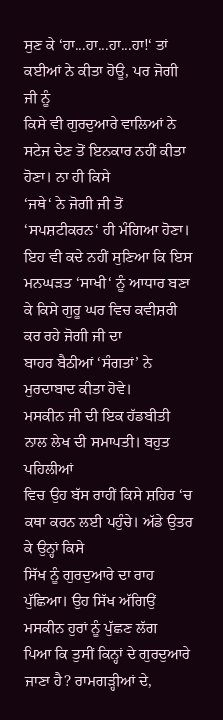ਸੁਣ ਕੇ ‘ਹਾ...ਹਾ...ਹਾ...ਹਾ!‘ ਤਾਂ ਕਈਆਂ ਨੇ ਕੀਤਾ ਹੋਊ, ਪਰ ਜੋਗੀ ਜੀ ਨੂੰ
ਕਿਸੇ ਵੀ ਗੁਰਦੁਆਰੇ ਵਾਲਿਆਂ ਨੇ ਸਟੇਜ ਦੇਣ ਤੋਂ ਇਨਕਾਰ ਨਹੀਂ ਕੀਤਾ ਹੋਣਾ। ਨਾ ਹੀ ਕਿਸੇ
‘ਜਥੇ‘ ਨੇ ਜੋਗੀ ਜੀ ਤੋਂ ‘ਸਪਸ਼ਟੀਕਰਨ‘ ਹੀ ਮੰਗਿਆ ਹੋਣਾ। ਇਹ ਵੀ ਕਦੇ ਨਹੀਂ ਸੁਣਿਆ ਕਿ ਇਸ
ਮਨਘੜਤ ‘ਸਾਖੀ‘ ਨੂੰ ਆਧਾਰ ਬਣਾ ਕੇ ਕਿਸੇ ਗੁਰੂ ਘਰ ਵਿਚ ਕਵੀਸ਼ਰੀ ਕਰ ਰਹੇ ਜੋਗੀ ਜੀ ਦਾ
ਬਾਹਰ ਬੈਠੀਆਂ ‘ਸੰਗਤਾਂ’ ਨੇ ਮੁਰਦਾਬਾਦ ਕੀਤਾ ਹੋਵੇ।
ਮਸਕੀਨ ਜੀ ਦੀ ਇਕ ਹੱਡਬੀਤੀ ਨਾਲ ਲੇਖ ਦੀ ਸਮਾਪਤੀ। ਬਹੁਤ ਪਹਿਲੀਆਂ
ਵਿਚ ਉਹ ਬੱਸ ਰਾਹੀਂ ਕਿਸੇ ਸ਼ਹਿਰ ‘ਚ ਕਥਾ ਕਰਨ ਲਈ ਪਹੁੰਚੇ। ਅੱਡੇ ਉਤਰ ਕੇ ਉਨ੍ਹਾਂ ਕਿਸੇ
ਸਿੱਖ ਨੂੰ ਗੁਰਦੁਆਰੇ ਦਾ ਰਾਹ ਪੁੱਛਿਆ। ਉਹ ਸਿੱਖ ਅੱਗਿਉਂ ਮਸਕੀਨ ਹੁਰਾਂ ਨੂੰ ਪੁੱਛਣ ਲੱਗ
ਪਿਆ ਕਿ ਤੁਸੀਂ ਕਿਨ੍ਹਾਂ ਦੇ ਗੁਰਦੁਆਰੇ ਜਾਣਾ ਹੈ? ਰਾਮਗੜ੍ਹੀਆਂ ਦੇ,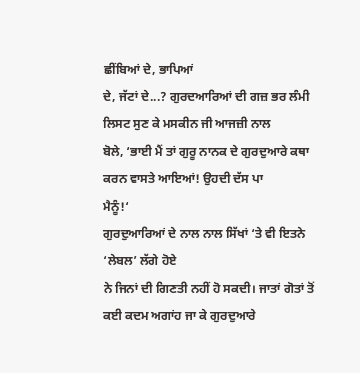ਛੀਂਬਿਆਂ ਦੇ, ਭਾਪਿਆਂ
ਦੇ, ਜੱਟਾਂ ਦੇ...? ਗੁਰਦਆਰਿਆਂ ਦੀ ਗਜ਼ ਭਰ ਲੰਮੀ ਲਿਸਟ ਸੁਣ ਕੇ ਮਸਕੀਨ ਜੀ ਆਜਜ਼ੀ ਨਾਲ
ਬੋਲੇ, ‘ਭਾਈ ਮੈਂ ਤਾਂ ਗੁਰੂ ਨਾਨਕ ਦੇ ਗੁਰਦੁਆਰੇ ਕਥਾ ਕਰਨ ਵਾਸਤੇ ਆਇਆਂ! ਉਹਦੀ ਦੱਸ ਪਾ
ਮੈਨੂੰ!‘
ਗੁਰਦੁਆਰਿਆਂ ਦੇ ਨਾਲ ਨਾਲ ਸਿੱਖਾਂ ‘ਤੇ ਵੀ ਇਤਨੇ ‘ਲੇਬਲ’ ਲੱਗੇ ਹੋਏ
ਨੇ ਜਿਨਾਂ ਦੀ ਗਿਣਤੀ ਨਹੀਂ ਹੋ ਸਕਦੀ। ਜਾਤਾਂ ਗੋਤਾਂ ਤੋਂ ਕਈ ਕਦਮ ਅਗਾਂਹ ਜਾ ਕੇ ਗੁਰਦੁਆਰੇ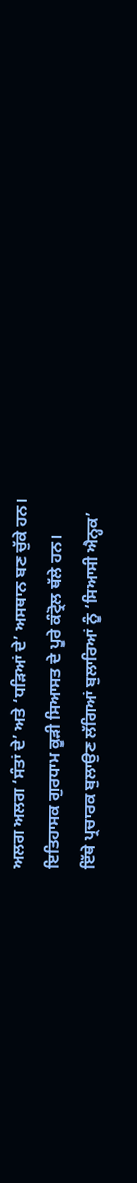ਅਲਗ ਅਲਗ ‘ਸੰਤਾਂ ਦੇ’ ਅਤੇ ‘ਧੜਿਆਂ ਦੇ’ ਅਸਥਾਨ ਬਣ ਚੁੱਕੇ ਹਨ।
ਇਤਿਹਾਸਕ ਗੁਰਧਾਮ ਕੂੜੀ ਸਿਆਸਤ ਦੇ ਪੂਰੇ ਕੰਟ੍ਰੋਲ ਥੱਲੇ ਹਨ।
ਇੱਥੇ ਪ੍ਰਚਾਰਕ ਬੁਲਾਉਣ ਲੱਗਿਆਂ ਬੁਲਾਰਿਆਂ ਨੂੰ ‘ਸਿਆਸੀ ਐਨ੍ਹਕ’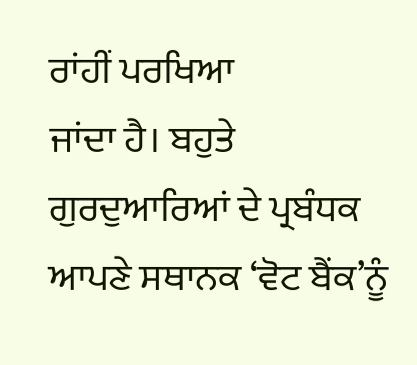ਰਾਂਹੀਂ ਪਰਖਿਆ
ਜਾਂਦਾ ਹੈ। ਬਹੁਤੇ ਗੁਰਦੁਆਰਿਆਂ ਦੇ ਪ੍ਰਬੰਧਕ ਆਪਣੇ ਸਥਾਨਕ ‘ਵੋਟ ਬੈਂਕ’ਨੂੰ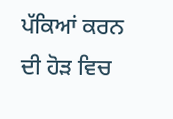ਪੱਕਿਆਂ ਕਰਨ
ਦੀ ਹੋੜ ਵਿਚ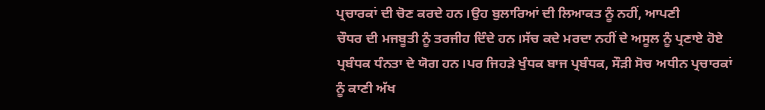ਪ੍ਰਚਾਰਕਾਂ ਦੀ ਚੋਣ ਕਰਦੇ ਹਨ।ਉਹ ਬੁਲਾਰਿਆਂ ਦੀ ਲਿਆਕਤ ਨੂੰ ਨਹੀਂ, ਆਪਣੀ
ਚੌਧਰ ਦੀ ਮਜਬੂਤੀ ਨੂੰ ਤਰਜੀਹ ਦਿੰਦੇ ਹਨ।ਸੱਚ ਕਦੇ ਮਰਦਾ ਨਹੀਂ ਦੇ ਅਸੂਲ ਨੂੰ ਪ੍ਰਣਾਏ ਹੋਏ
ਪ੍ਰਬੰਧਕ ਧੰਨਤਾ ਦੇ ਯੋਗ ਹਨ।ਪਰ ਜਿਹੜੇ ਖੁੰਧਕ ਬਾਜ ਪ੍ਰਬੰਧਕ, ਸੌੜੀ ਸੋਚ ਅਧੀਨ ਪ੍ਰਚਾਰਕਾਂ
ਨੂੰ ਕਾਣੀ ਅੱਖ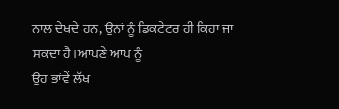ਨਾਲ ਦੇਖਦੇ ਹਨ, ਉਨਾਂ ਨੂੰ ਡਿਕਟੇਟਰ ਹੀ ਕਿਹਾ ਜਾ ਸਕਦਾ ਹੈ।ਆਪਣੇ ਆਪ ਨੂੰ
ਉਹ ਭਾਂਵੇਂ ਲੱਖ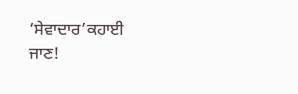‘ਸੇਵਾਦਾਰ’ਕਹਾਈ ਜਾਣ!